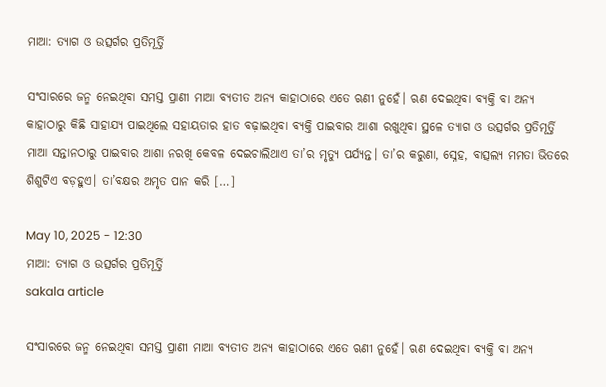ମାଆ: ତ୍ୟାଗ ଓ ଉତ୍ସର୍ଗର ପ୍ରତିମୂର୍ତ୍ତି

ସଂସାରରେ ଜନ୍ମ ନେଇଥିବା ସମସ୍ତ ପ୍ରାଣୀ ମାଆ ବ୍ୟତୀତ ଅନ୍ୟ କାହାଠାରେ ଏତେ ଋଣୀ ନୁହେଁ। ଋଣ ଦେଇଥିବା ବ୍ୟକ୍ତି ବା ଅନ୍ୟ କାହାଠାରୁ କିଛି ସାହାଯ୍ୟ ପାଇଥିଲେ ସହାୟତାର ହାତ ବଢ଼ାଇଥିବା ବ୍ୟକ୍ତି ପାଇବାର ଆଶା ରଖୁଥିବା ସ୍ଥଳେ ତ୍ୟାଗ ଓ ଉତ୍ସର୍ଗର ପ୍ରତିମୂର୍ତ୍ତି ମାଆ ସନ୍ତାନଠାରୁ ପାଇବାର ଆଶା ନରଖି କେବଳ ଦେଇଚାଲିଥାଏ ତା’ର ମୃତ୍ୟୁ ପର୍ଯ୍ୟନ୍ତ। ତା’ର କରୁଣା, ସ୍ନେହ, ବାତ୍ସଲ୍ୟ ମମତା ଭିତରେ ଶିଶୁଟିଏ ବଡ଼ହୁଏ। ତା’ବକ୍ଷର ଅମୃତ ପାନ କରି […]

May 10, 2025 - 12:30
ମାଆ: ତ୍ୟାଗ ଓ ଉତ୍ସର୍ଗର ପ୍ରତିମୂର୍ତ୍ତି
sakala article

ସଂସାରରେ ଜନ୍ମ ନେଇଥିବା ସମସ୍ତ ପ୍ରାଣୀ ମାଆ ବ୍ୟତୀତ ଅନ୍ୟ କାହାଠାରେ ଏତେ ଋଣୀ ନୁହେଁ। ଋଣ ଦେଇଥିବା ବ୍ୟକ୍ତି ବା ଅନ୍ୟ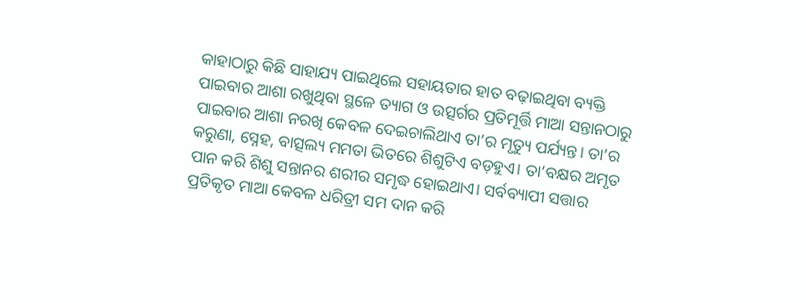କାହାଠାରୁ କିଛି ସାହାଯ୍ୟ ପାଇଥିଲେ ସହାୟତାର ହାତ ବଢ଼ାଇଥିବା ବ୍ୟକ୍ତି ପାଇବାର ଆଶା ରଖୁଥିବା ସ୍ଥଳେ ତ୍ୟାଗ ଓ ଉତ୍ସର୍ଗର ପ୍ରତିମୂର୍ତ୍ତି ମାଆ ସନ୍ତାନଠାରୁ ପାଇବାର ଆଶା ନରଖି କେବଳ ଦେଇଚାଲିଥାଏ ତା’ର ମୃତ୍ୟୁ ପର୍ଯ୍ୟନ୍ତ। ତା’ର କରୁଣା, ସ୍ନେହ, ବାତ୍ସଲ୍ୟ ମମତା ଭିତରେ ଶିଶୁଟିଏ ବଡ଼ହୁଏ। ତା’ବକ୍ଷର ଅମୃତ ପାନ କରି ଶିଶୁ ସନ୍ତାନର ଶରୀର ସମୃଦ୍ଧ ହୋଇଥାଏ। ସର୍ବବ୍ୟାପୀ ସତ୍ତାର ପ୍ରତିକୃତ ମାଆ କେବଳ ଧରିତ୍ରୀ ସମ ଦାନ କରି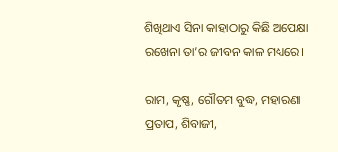ଶିଖିଥାଏ ସିନା କାହାଠାରୁ କିଛି ଅପେକ୍ଷା ରଖେନା ତା’ର ଜୀବନ କାଳ ମଧ୍ୟରେ।

ରାମ, କୃଷ୍ଣ, ଗୌତମ ବୁଦ୍ଧ, ମହାରଣା ପ୍ରତାପ, ଶିବାଜୀ,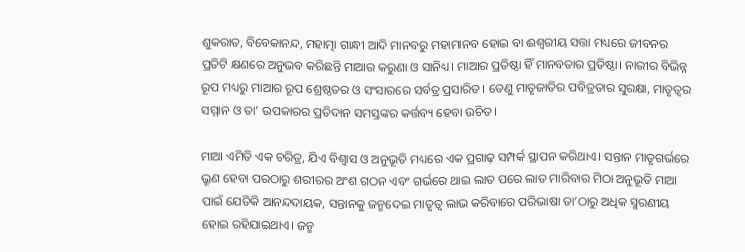ଶୁକରାତ, ବିବେକାନନ୍ଦ, ମହାତ୍ମା ଗାନ୍ଧୀ ଆଦି ମାନବରୁ ମହାମାନବ ହୋଇ ବା ଈଶ୍ୱରୀୟ ସତ୍ତା ମଧ୍ୟରେ ଜୀବନର ପ୍ରତିଟି କ୍ଷଣରେ ଅନୁଭବ କରିଛନ୍ତି ମାଆର କରୁଣା ଓ ସାନିଧ୍ୟ। ମାଆର ପ୍ରତିଷ୍ଠା ହିଁ ମାନବତାର ପ୍ରତିଷ୍ଠା। ନାରୀର ବିଭିନ୍ନ ରୂପ ମଧ୍ୟରୁ ମାଆର ରୂପ ଶ୍ରେଷ୍ଠତର ଓ ସଂସାରରେ ସର୍ବତ୍ର ପ୍ରସାରିତ। ତେଣୁ ମାତୃଜାତିର ପବିତ୍ରତାର ସୁରକ୍ଷା, ମାତୃତ୍ୱର ସମ୍ମାନ ଓ ତା’ ଉପକାରର ପ୍ରତିଦାନ ସମସ୍ତଙ୍କର କର୍ତ୍ତବ୍ୟ ହେବା ଉଚିତ।

ମାଆ ଏମିତି ଏକ ଚରିତ୍ର, ଯିଏ ବିଶ୍ୱାସ ଓ ଅନୁଭୂତି ମଧ୍ୟରେ ଏକ ପ୍ରଗାଢ଼ ସମ୍ପର୍କ ସ୍ଥାପନ କରିଥାଏ। ସନ୍ତାନ ମାତୃଗର୍ଭରେ ଭ୍ରୂଣ ହେବା ପରଠାରୁ ଶରୀରର ଅଂଶ ଗଠନ ଏବଂ ଗର୍ଭରେ ଥାଇ ଲାତ ପରେ ଲାତ ମାରିବାର ମିଠା ଅନୁଭୂତି ମାଆ ପାଇଁ ଯେତିକି ଆନନ୍ଦଦାୟକ, ସନ୍ତାନକୁ ଜନ୍ମଦେଇ ମାତୃତ୍ୱ ଲାଭ କରିବାରେ ପରିଭାଷା ତା’ଠାରୁ ଅଧିକ ସ୍ମରଣୀୟ ହୋଇ ରହିଯାଇଥାଏ। ଜନ୍ମ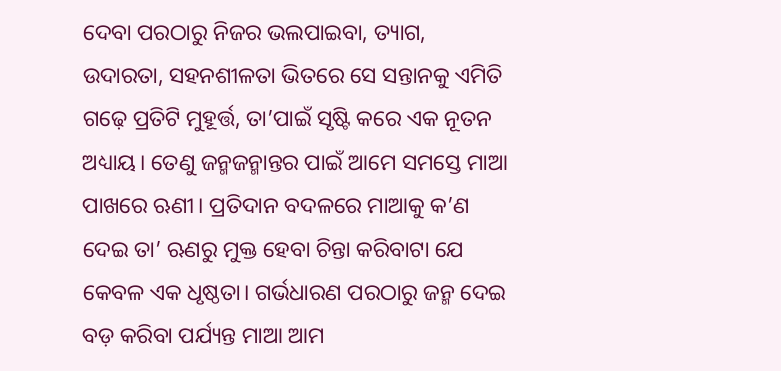ଦେବା ପରଠାରୁ ନିଜର ଭଲପାଇବା, ତ୍ୟାଗ, ଉଦାରତା, ସହନଶୀଳତା ଭିତରେ ସେ ସନ୍ତାନକୁ ଏମିତି ଗଢ଼େ ପ୍ରତିଟି ମୁହୂର୍ତ୍ତ, ତା’ପାଇଁ ସୃଷ୍ଟି କରେ ଏକ ନୂତନ ଅଧ୍ୟାୟ। ତେଣୁ ଜନ୍ମଜନ୍ମାନ୍ତର ପାଇଁ ଆମେ ସମସ୍ତେ ମାଆ ପାଖରେ ଋଣୀ। ପ୍ରତିଦାନ ବଦଳରେ ମାଆକୁ କ’ଣ ଦେଇ ତା’ ଋଣରୁ ମୁକ୍ତ ହେବା ଚିନ୍ତା କରିବାଟା ଯେ କେବଳ ଏକ ଧୃଷ୍ଠତା। ଗର୍ଭଧାରଣ ପରଠାରୁ ଜନ୍ମ ଦେଇ ବଡ଼ କରିବା ପର୍ଯ୍ୟନ୍ତ ମାଆ ଆମ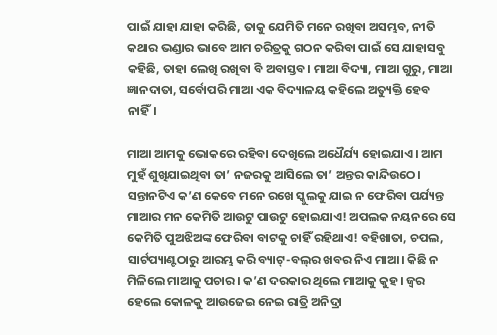ପାଇଁ ଯାହା ଯାହା କରିଛି, ତାକୁ ଯେମିତି ମନେ ରଖିବା ଅସମ୍ଭବ, ନୀତି କଥାର ଭଣ୍ଡାର ଭାବେ ଆମ ଚରିତ୍ରକୁ ଗଠନ କରିବା ପାଇଁ ସେ ଯାହାସବୁ କହିଛି, ତାହା ଲେଖି ରଖିବା ବି ଅବାସ୍ତବ। ମାଆ ବିଦ୍ୟା, ମାଆ ଗୁରୁ, ମାଆ ଜ୍ଞାନଦାତା, ସର୍ବୋପରି ମାଆ ଏକ ବିଦ୍ୟାଳୟ କହିଲେ ଅତ୍ୟୁକ୍ତି ହେବ ନାହିଁ।

ମାଆ ଆମକୁ ଭୋକରେ ରହିବା ଦେଖିଲେ ଅଧୈର୍ଯ୍ୟ ହୋଇଯାଏ। ଆମ ମୁହଁ ଶୁଖିଯାଇଥିବା ତା’ ନଜରକୁ ଆସିଲେ ତା’ ଅନ୍ତର କାନ୍ଦିଉଠେ। ସନ୍ତାନଟିଏ କ’ଣ କେବେ ମନେ ରଖେ ସ୍କୁଲକୁ ଯାଇ ନ ଫେରିବା ପର୍ଯ୍ୟନ୍ତ ମାଆର ମନ କେମିତି ଆଉଟୁ ପାଉଟୁ ହୋଇଯାଏ! ଅପଲକ ନୟନରେ ସେ କେମିତି ପୁଅଝିଅଙ୍କ ଫେରିବା ବାଟକୁ ଚାହିଁ ରହିଥାଏ! ବହିଖାତା, ଚପଲ, ସାର୍ଟପ୍ୟାଣ୍ଟଠାରୁ ଆରମ୍ଭ କରି ବ୍ୟାଟ୍‌‌-ବଲ୍‌‌ର ଖବର ନିଏ ମାଆ। କିଛି ନ ମିଳିଲେ ମାଆକୁ ପଚାର। କ’ଣ ଦରକାର ଥିଲେ ମାଆକୁ କୁହ। ଜ୍ୱର ହେଲେ କୋଳକୁ ଆଉଜେଇ ନେଇ ରାତ୍ରି ଅନିଦ୍ରା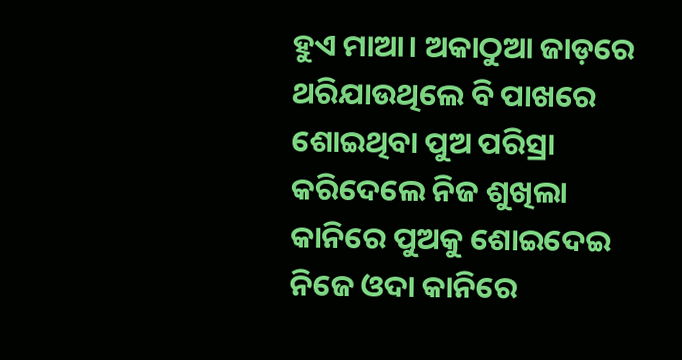ହୁଏ ମାଆ। ଅକାଠୁଆ ଜାଡ଼ରେ ଥରିଯାଉଥିଲେ ବି ପାଖରେ ଶୋଇଥିବା ପୁଅ ପରିସ୍ରା କରିଦେଲେ ନିଜ ଶୁଖିଲା କାନିରେ ପୁଅକୁ ଶୋଇଦେଇ ନିଜେ ଓଦା କାନିରେ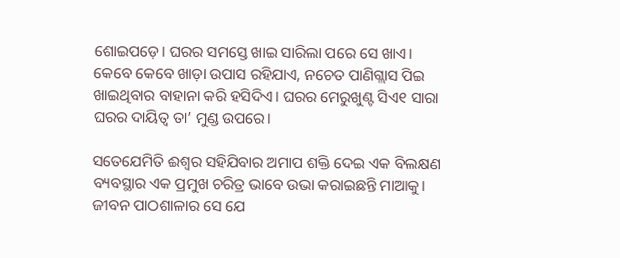ଶୋଇପଡ଼େ। ଘରର ସମସ୍ତେ ଖାଇ ସାରିଲା ପରେ ସେ ଖାଏ। କେବେ କେବେ ଖାଡ଼ା ଉପାସ ରହିଯାଏ, ନଚେତ ପାଣିଗ୍ଲାସ ପିଇ ଖାଇଥିବାର ବାହାନା କରି ହସିଦିଏ। ଘରର ମେରୁଖୁଣ୍ଟ ସିଏ୧ ସାରା ଘରର ଦାୟିତ୍ୱ ତା’ ମୁଣ୍ଡ ଉପରେ।

ସତେଯେମିତି ଈଶ୍ୱର ସହିଯିବାର ଅମାପ ଶକ୍ତି ଦେଇ ଏକ ବିଲକ୍ଷଣ ବ୍ୟବସ୍ଥାର ଏକ ପ୍ରମୁଖ ଚରିତ୍ର ଭାବେ ଉଭା କରାଇଛନ୍ତି ମାଆକୁ। ଜୀବନ ପାଠଶାଳାର ସେ ଯେ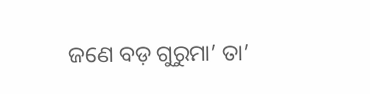ଜଣେ ବଡ଼ ଗୁରୁମା’ ତା’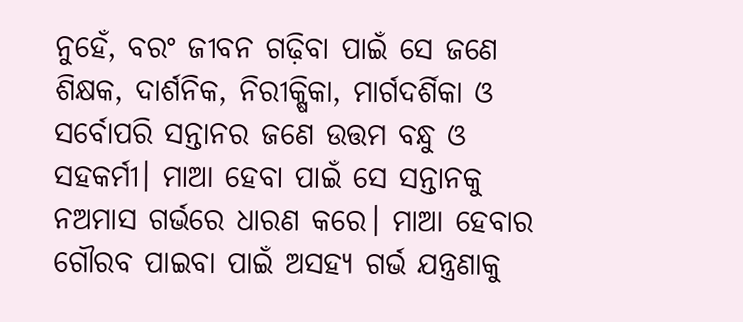ନୁହେଁ, ବରଂ ଜୀବନ ଗଢ଼ିବା ପାଇଁ ସେ ଜଣେ ଶିକ୍ଷକ, ଦାର୍ଶନିକ, ନିରୀକ୍ଷିକା, ମାର୍ଗଦର୍ଶିକା ଓ ସର୍ବୋପରି ସନ୍ତାନର ଜଣେ ଉତ୍ତମ ବନ୍ଧୁ ଓ ସହକର୍ମୀ। ମାଆ ହେବା ପାଇଁ ସେ ସନ୍ତାନକୁ ନଅମାସ ଗର୍ଭରେ ଧାରଣ କରେ। ମାଆ ହେବାର ଗୌରବ ପାଇବା ପାଇଁ ଅସହ୍ୟ ଗର୍ଭ ଯନ୍ତ୍ରଣାକୁ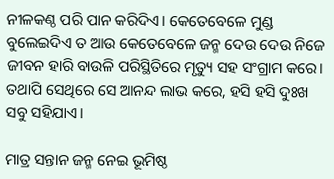ନୀଳକଣ୍ଠ ପରି ପାନ କରିଦିଏ। କେତେବେଳେ ମୁଣ୍ଡ ବୁଲେଇଦିଏ ତ ଆଉ କେତେବେଳେ ଜନ୍ମ ଦେଉ ଦେଉ ନିଜେ ଜୀବନ ହାରି ବାଉଳି ପରିସ୍ଥିତିରେ ମୃତ୍ୟୁ ସହ ସଂଗ୍ରାମ କରେ। ତଥାପି ସେଥିରେ ସେ ଆନନ୍ଦ ଲାଭ କରେ, ହସି ହସି ଦୁଃଖ ସବୁ ସହିଯାଏ।

ମାତ୍ର ସନ୍ତାନ ଜନ୍ମ ନେଇ ଭୂମିଷ୍ଠ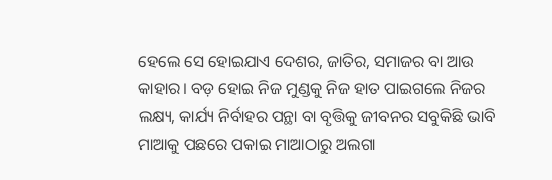ହେଲେ ସେ ହୋଇଯାଏ ଦେଶର, ଜାତିର, ସମାଜର ବା ଆଉ କାହାର। ବଡ଼ ହୋଇ ନିଜ ମୁଣ୍ଡକୁ ନିଜ ହାତ ପାଇଗଲେ ନିଜର ଲକ୍ଷ୍ୟ, କାର୍ଯ୍ୟ ନିର୍ବାହର ପନ୍ଥା ବା ବୃତ୍ତିକୁ ଜୀବନର ସବୁକିଛି ଭାବି ମାଆକୁ ପଛରେ ପକାଇ ମାଆଠାରୁ ଅଲଗା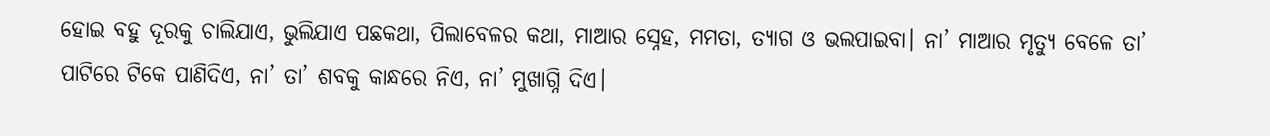ହୋଇ ବହୁ ଦୂରକୁ ଚାଲିଯାଏ, ଭୁଲିଯାଏ ପଛକଥା, ପିଲାବେଳର କଥା, ମାଆର ସ୍ନେହ, ମମତା, ତ୍ୟାଗ ଓ ଭଲପାଇବା। ନା’ ମାଆର ମୃତ୍ୟୁ ବେଳେ ତା’ ପାଟିରେ ଟିକେ ପାଣିଦିଏ, ନା’ ତା’ ଶବକୁ କାନ୍ଧରେ ନିଏ, ନା’ ମୁଖାଗ୍ନି ଦିଏ।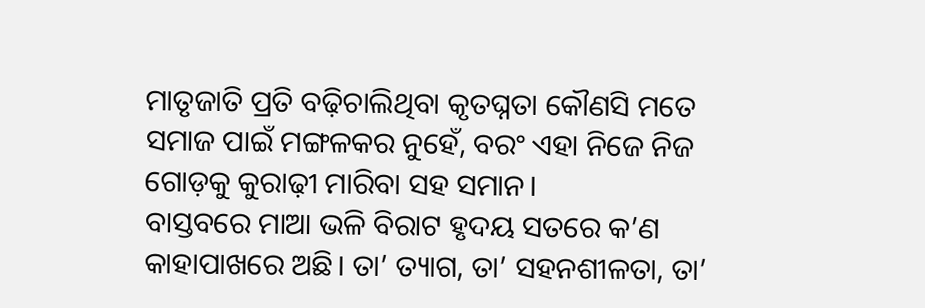ମାତୃଜାତି ପ୍ରତି ବଢ଼ିଚାଲିଥିବା କୃତଘ୍ନତା କୌଣସି ମତେ ସମାଜ ପାଇଁ ମଙ୍ଗଳକର ନୁହେଁ, ବରଂ ଏହା ନିଜେ ନିଜ ଗୋଡ଼କୁ କୁରାଢ଼ୀ ମାରିବା ସହ ସମାନ।
ବାସ୍ତବରେ ମାଆ ଭଳି ବିରାଟ ହୃଦୟ ସତରେ କ’ଣ କାହାପାଖରେ ଅଛି। ତା’ ତ୍ୟାଗ, ତା’ ସହନଶୀଳତା, ତା’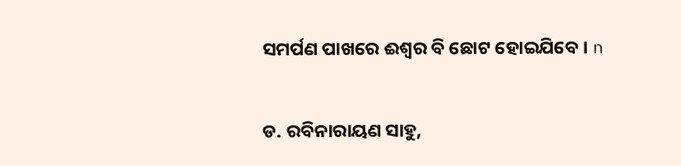ସମର୍ପଣ ପାଖରେ ଈଶ୍ୱର ବି ଛୋଟ ହୋଇଯିବେ। n

ଡ. ରବିନାରାୟଣ ସାହୁ,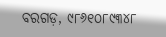ବରଗଡ଼, ୯୮୬୧୦୮୯୩୪୮